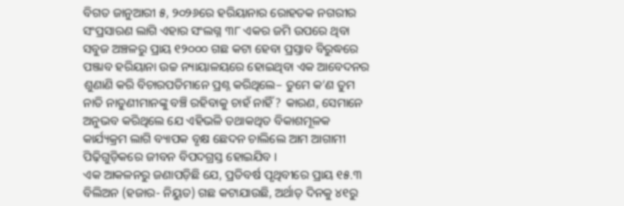ବିଗତ ଜାନୁଆରୀ ୫, ୨୦୨୬ରେ ହରିୟାନାର ରୋହତକ ନଗରୀର ସଂପ୍ରସାରଣ ଲାଗି ଏହାର ସଂଲଗ୍ନ ୩୮ ଏକର ଜମି ଉପରେ ଥିବା ସବୁଜ ଅଞ୍ଚଳରୁ ପ୍ରାୟ ୧୨୦୦୦ ଗଛ କଟା ହେବା ପ୍ରସ୍ତାବ ବିରୁଦ୍ଧରେ ପଞ୍ଜାବ ହରିୟାନା ଉଚ୍ଚ ନ୍ୟାୟାଳୟରେ ହୋଇଥିବା ଏକ ଆବେଦନର ଶୁଣାଣି କରି ବିଚାରପତିମାନେ ପ୍ରଶ୍ନ କରିଥିଲେ– ତୁମେ କ’ଣ ତୁମ ନାତି ନାତୁଣୀମାନଙ୍କୁ ବଞ୍ଚି ରହିବାକୁ ଚାହଁ ନାହିଁ? କାରଣ, ସେମାନେ ଅନୁଭବ କରିଥିଲେ ଯେ ଏହିଭଳି ତଥାକଥିତ ବିକାଶମୂଳକ କାର୍ଯ୍ୟକ୍ରମ ଲାଗି ବ୍ୟାପକ ବୃକ୍ଷ ଛେଦନ ଚାଲିଲେ ଆମ ଆଗାମୀ ପିଢ଼ିଗୁଡ଼ିକରେ ଜୀବନ ବିପଦଗ୍ରସ୍ତ ହୋଇଯିବ ।
ଏକ ଆକଳନରୁ ଜଣାପଡ଼ିଛି ଯେ, ପ୍ରତିବର୍ଷ ପୃଥିବୀରେ ପ୍ରାୟ ୧୫.୩ ବିଲିଅନ (ହଜାର- ନିୟୁତ) ଗଛ କଟାଯାଉଛି, ଅର୍ଥାତ୍ ଦିନକୁ ୪୧ରୁ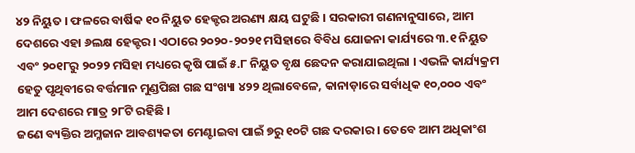୪୨ ନିୟୁତ । ଫଳରେ ବାର୍ଷିକ ୧୦ ନିୟୁତ ହେକ୍ଟର ଅରଣ୍ୟ କ୍ଷୟ ଘଟୁଛି । ସରକାରୀ ଗଣନାନୁସାରେ, ଆମ ଦେଶରେ ଏହା ୬ଲକ୍ଷ ହେକ୍ଟର । ଏଠାରେ ୨୦୨୦-୨୦୨୧ ମସିହାରେ ବିବିଧ ଯୋଜନା କାର୍ଯ୍ୟରେ ୩.୧ ନିୟୁତ ଏବଂ ୨୦୧୮ରୁ ୨୦୨୨ ମସିହା ମଧ୍ୟରେ କୃଷି ପାଇଁ ୫.୮ ନିୟୁତ ବୃକ୍ଷ ଛେଦନ କରାଯାଇଥିଲା । ଏଭଳି କାର୍ଯ୍ୟକ୍ରମ ହେତୁ ପୃଥିବୀରେ ବର୍ତ୍ତମାନ ମୁଣ୍ଡପିଛା ଗଛ ସଂଖ୍ୟା ୪୨୨ ଥିଲାବେଳେ, କାନାଡ଼ାରେ ସର୍ବାଧିକ ୧୦,୦୦୦ ଏବଂ ଆମ ଦେଶରେ ମାତ୍ର ୨୮ଟି ରହିଛି ।
ଜଣେ ବ୍ୟକ୍ତିର ଅମ୍ଳଜାନ ଆବଶ୍ୟକତା ମେଣ୍ଟାଇବା ପାଇଁ ୭ରୁ ୧୦ଟି ଗଛ ଦରକାର । ତେବେ ଆମ ଅଧିକାଂଶ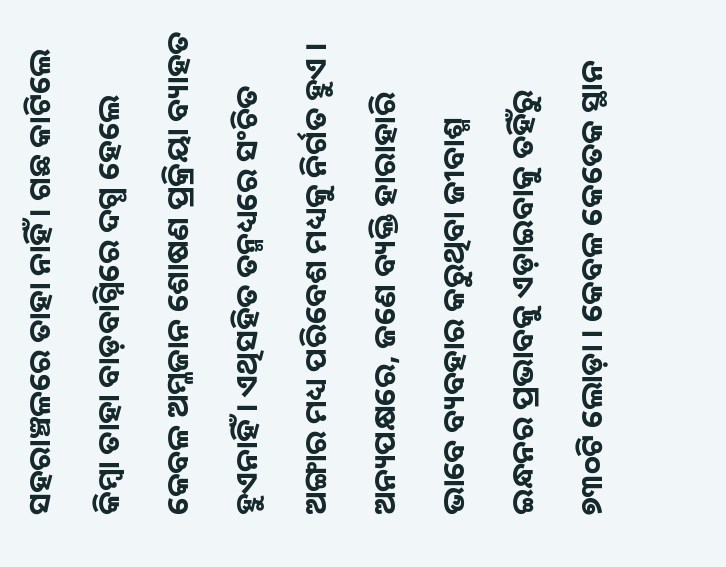ସହରାଞ୍ଚଳରେ ତାହା ନାହିଁ । ଗଛ କାଟିଲେ କିମ୍ବା ତାହା ବାଡ଼ବାଗ୍ନିରେ ଦଗ୍ଧ ହେଲେ କେବଳ ଅମ୍ଳଜାନ ଶୋଷଣ ପ୍ରକ୍ରିୟା ବ୍ୟାହତ ହୁଏନାହିଁ । ଏଥିସହିତ ତନ୍ମଧ୍ୟରେ ସଂଚିତ ଅଙ୍ଗାର ମଧ୍ୟ ପରିବେଶ ମଧ୍ୟକୁ ନିର୍ଗତ ହୁଏ । ଅନ୍ୟପକ୍ଷରେ, ଜଣେ ବ୍ୟକ୍ତି ହାରାହାରି ଭାବେ ବ୍ୟବହାର କରୁଥିବା ଜୀବାଶ୍ମ ଇନ୍ଧନର ପ୍ରଭାବକୁ ଏଡ଼ାଇବାକୁ ତହିଁରୁ ୭୩୦ଟି ଲୋଡ଼ା । କେବଳ କେତେକ ସ୍ଥାନ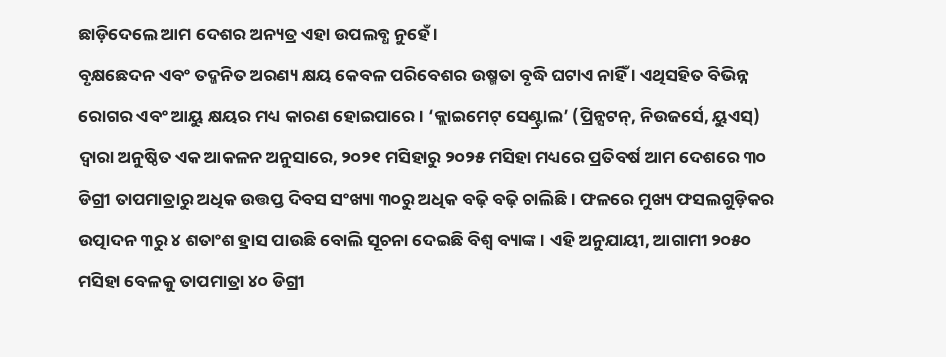ଛାଡ଼ିଦେଲେ ଆମ ଦେଶର ଅନ୍ୟତ୍ର ଏହା ଉପଲବ୍ଧ ନୁହେଁ ।
ବୃକ୍ଷଛେଦନ ଏବଂ ତଦ୍ଜନିତ ଅରଣ୍ୟ କ୍ଷୟ କେବଳ ପରିବେଶର ଉଷ୍ମତା ବୃଦ୍ଧି ଘଟାଏ ନାହିଁ । ଏଥିସହିତ ବିଭିନ୍ନ ରୋଗର ଏବଂ ଆୟୁ କ୍ଷୟର ମଧ୍ୟ କାରଣ ହୋଇପାରେ । ‘କ୍ଲାଇମେଟ୍ ସେଣ୍ଟ୍ରାଲ’ (ପ୍ରିନ୍ସଟନ୍, ନିଉଜର୍ସେ, ୟୁଏସ୍) ଦ୍ୱାରା ଅନୁଷ୍ଠିତ ଏକ ଆକଳନ ଅନୁସାରେ, ୨୦୨୧ ମସିହାରୁ ୨୦୨୫ ମସିହା ମଧ୍ୟରେ ପ୍ରତିବର୍ଷ ଆମ ଦେଶରେ ୩୦ ଡିଗ୍ରୀ ତାପମାତ୍ରାରୁ ଅଧିକ ଉତ୍ତପ୍ତ ଦିବସ ସଂଖ୍ୟା ୩୦ରୁ ଅଧିକ ବଢ଼ି ବଢ଼ି ଚାଲିଛି । ଫଳରେ ମୁଖ୍ୟ ଫସଲଗୁଡ଼ିକର ଉତ୍ପାଦନ ୩ରୁ ୪ ଶତାଂଶ ହ୍ରାସ ପାଉଛି ବୋଲି ସୂଚନା ଦେଇଛି ବିଶ୍ୱ ବ୍ୟାଙ୍କ । ଏହି ଅନୁଯାୟୀ, ଆଗାମୀ ୨୦୫୦ ମସିହା ବେଳକୁ ତାପମାତ୍ରା ୪୦ ଡିଗ୍ରୀ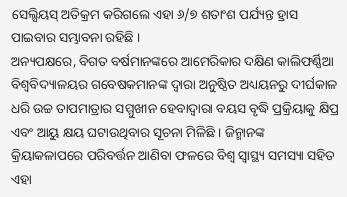ସେଲ୍ସିୟସ୍ ଅତିକ୍ରମ କରିଗଲେ ଏହା ୬/୭ ଶତାଂଶ ପର୍ଯ୍ୟନ୍ତ ହ୍ରାସ ପାଇବାର ସମ୍ଭାବନା ରହିଛି ।
ଅନ୍ୟପକ୍ଷରେ, ବିଗତ ବର୍ଷମାନଙ୍କରେ ଆମେରିକାର ଦକ୍ଷିଣ କାଲିଫର୍ଣ୍ଣିଆ ବିଶ୍ୱବିଦ୍ୟାଳୟର ଗବେଷକମାନଙ୍କ ଦ୍ୱାରା ଅନୁଷ୍ଠିତ ଅଧ୍ୟୟନରୁ ଦୀର୍ଘକାଳ ଧରି ଉଚ୍ଚ ତାପମାତ୍ରାର ସମ୍ମୁଖୀନ ହେବାଦ୍ୱାରା ବୟସ ବୃଦ୍ଧି ପ୍ରକ୍ରିୟାକୁ କ୍ଷିପ୍ର ଏବଂ ଆୟୁ କ୍ଷୟ ଘଟାଉଥିବାର ସୂଚନା ମିଳିଛି । ଜିନ୍ମାନଙ୍କ କ୍ରିୟାକଳାପରେ ପରିବର୍ତ୍ତନ ଆଣିବା ଫଳରେ ବିଶ୍ୱ ସ୍ୱାସ୍ଥ୍ୟ ସମସ୍ୟା ସହିତ ଏହା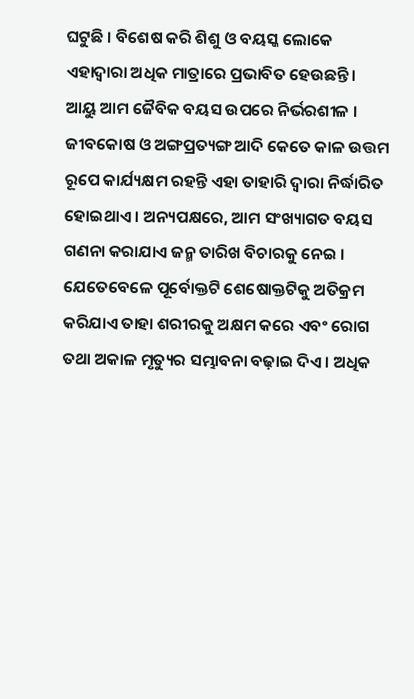ଘଟୁଛି । ବିଶେଷ କରି ଶିଶୁ ଓ ବୟସ୍କ ଲୋକେ ଏହାଦ୍ୱାରା ଅଧିକ ମାତ୍ରାରେ ପ୍ରଭାବିତ ହେଉଛନ୍ତି ।
ଆୟୁ ଆମ ଜୈବିକ ବୟସ ଉପରେ ନିର୍ଭରଶୀଳ । ଜୀବକୋଷ ଓ ଅଙ୍ଗପ୍ରତ୍ୟଙ୍ଗ ଆଦି କେତେ କାଳ ଉତ୍ତମ ରୂପେ କାର୍ଯ୍ୟକ୍ଷମ ରହନ୍ତି ଏହା ତାହାରି ଦ୍ୱାରା ନିର୍ଦ୍ଧାରିତ ହୋଇଥାଏ । ଅନ୍ୟପକ୍ଷରେ, ଆମ ସଂଖ୍ୟାଗତ ବୟସ ଗଣନା କରାଯାଏ ଜନ୍ମ ତାରିଖ ବିଚାରକୁ ନେଇ । ଯେତେବେଳେ ପୂର୍ବୋକ୍ତଟି ଶେଷୋକ୍ତଟିକୁ ଅତିକ୍ରମ କରିଯାଏ ତାହା ଶରୀରକୁ ଅକ୍ଷମ କରେ ଏବଂ ରୋଗ ତଥା ଅକାଳ ମୃତ୍ୟୁର ସମ୍ଭାବନା ବଢ଼ାଇ ଦିଏ । ଅଧିକ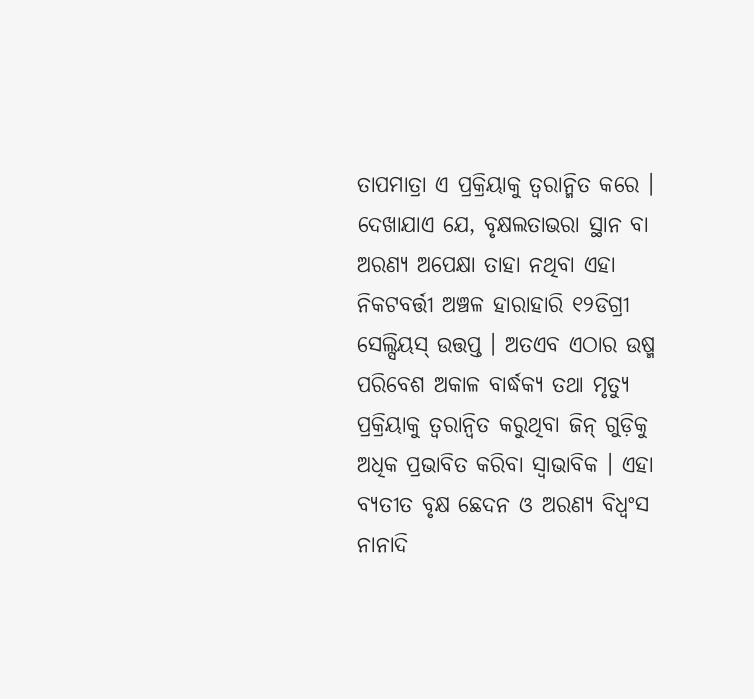ତାପମାତ୍ରା ଏ ପ୍ରକ୍ରିୟାକୁ ତ୍ୱରାନ୍ମିତ କରେ ।
ଦେଖାଯାଏ ଯେ, ବୃକ୍ଷଲତାଭରା ସ୍ଥାନ ବା ଅରଣ୍ୟ ଅପେକ୍ଷା ତାହା ନଥିବା ଏହା ନିକଟବର୍ତ୍ତୀ ଅଞ୍ଚଳ ହାରାହାରି ୧୨ଡିଗ୍ରୀ ସେଲ୍ସିୟସ୍ ଉତ୍ତପ୍ତ । ଅତଏବ ଏଠାର ଉଷ୍ମ ପରିବେଶ ଅକାଳ ବାର୍ଦ୍ଧକ୍ୟ ତଥା ମୃତ୍ୟୁ ପ୍ରକ୍ରିୟାକୁ ତ୍ୱରାନ୍ୱିତ କରୁଥିବା ଜିନ୍ ଗୁଡ଼ିକୁ ଅଧିକ ପ୍ରଭାବିତ କରିବା ସ୍ୱାଭାବିକ । ଏହା ବ୍ୟତୀତ ବୃକ୍ଷ ଛେଦନ ଓ ଅରଣ୍ୟ ବିଧ୍ୱଂସ ନାନାଦି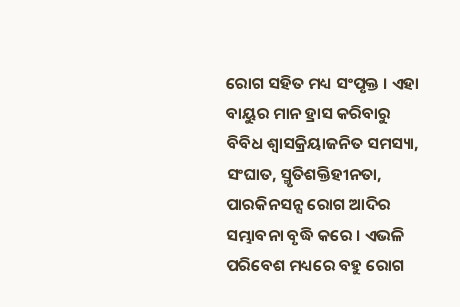ରୋଗ ସହିତ ମଧ୍ୟ ସଂପୃକ୍ତ । ଏହା ବାୟୁର ମାନ ହ୍ରାସ କରିବାରୁ ବିବିଧ ଶ୍ୱାସକ୍ରିୟାଜନିତ ସମସ୍ୟା, ସଂଘାତ, ସ୍ମୃତିଶକ୍ତିହୀନତା, ପାରକିନସନ୍ସ ରୋଗ ଆଦିର ସମ୍ଭାବନା ବୃଦ୍ଧି କରେ । ଏଭଳି ପରିବେଶ ମଧ୍ୟରେ ବହୁ ରୋଗ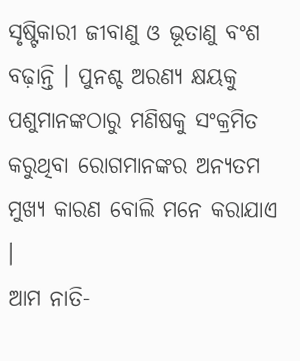ସୃଷ୍ଟିକାରୀ ଜୀବାଣୁ ଓ ଭୂତାଣୁ ବଂଶ ବଢ଼ାନ୍ତି । ପୁନଶ୍ଚ ଅରଣ୍ୟ କ୍ଷୟକୁ ପଶୁମାନଙ୍କଠାରୁ ମଣିଷକୁ ସଂକ୍ରମିତ କରୁଥିବା ରୋଗମାନଙ୍କର ଅନ୍ୟତମ ମୁଖ୍ୟ କାରଣ ବୋଲି ମନେ କରାଯାଏ ।
ଆମ ନାତି-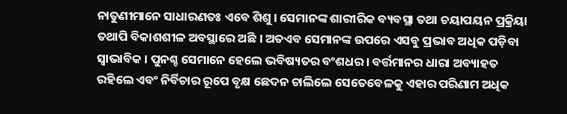ନାତୁଣୀମାନେ ସାଧାରଣତଃ ଏବେ ଶିଶୁ । ସେମାନଙ୍କ ଶାରୀରିକ ବ୍ୟବସ୍ଥା ତଥା ଚୟାପୟନ ପ୍ରକ୍ରିୟା ତଥାପି ବିକାଶଶୀଳ ଅବସ୍ଥାରେ ଅଛି । ଅତଏବ ସେମାନଙ୍କ ଉପରେ ଏସବୁ ପ୍ରଭାବ ଅଧିକ ପଡ଼ିବା ସ୍ୱାଭାବିକ । ପୁନଶ୍ଚ ସେମାନେ ହେଲେ ଭବିଷ୍ୟତର ବଂଶଧର । ବର୍ତ୍ତମାନର ଧାରା ଅବ୍ୟାହତ ରହିଲେ ଏବଂ ନିର୍ବିଚାର ରୂପେ ବୃକ୍ଷ ଛେଦନ ଚାଲିଲେ ସେତେବେଳକୁ ଏହାର ପରିଣାମ ଅଧିକ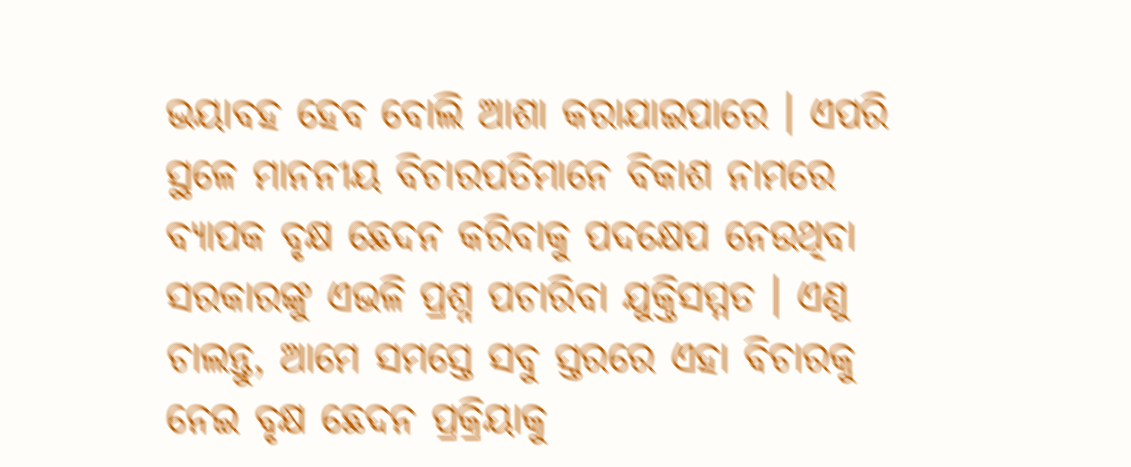ଭୟାବହ ହେବ ବୋଲି ଆଶା କରାଯାଇପାରେ । ଏପରି ସ୍ଥଳେ ମାନନୀୟ ବିଚାରପତିମାନେ ବିକାଶ ନାମରେ ବ୍ୟାପକ ବୃକ୍ଷ ଛେଦନ କରିବାକୁ ପଦକ୍ଷେପ ନେଉଥିବା ସରକାରଙ୍କୁ ଏଭଳି ପ୍ରଶ୍ନ ପଚାରିବା ଯୁକ୍ତିସମ୍ମତ । ଏଣୁ ଚାଲନ୍ତୁ, ଆମେ ସମସ୍ତେ ସବୁ ସ୍ତରରେ ଏହା ବିଚାରକୁ ନେଇ ବୃକ୍ଷ ଛେଦନ ପ୍ରକ୍ରିୟାକୁ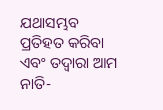ଯଥାସମ୍ଭବ ପ୍ରତିହତ କରିବା ଏବଂ ତଦ୍ୱାରା ଆମ ନାତି-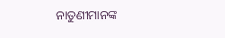ନାତୁଣୀମାନଙ୍କ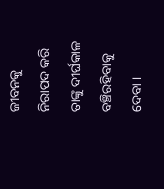ଜୀବନକୁ ନିରାପଦ କରି ତାଙ୍କୁ ଦୀର୍ଘକାଳ ବଞ୍ଚିରହିବାକୁ ଦେବା ।